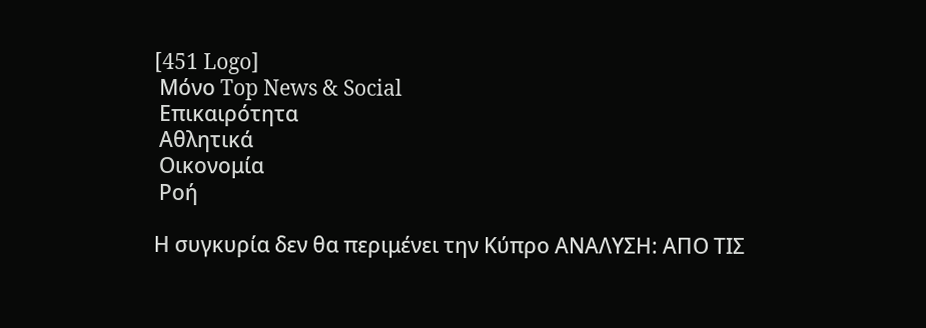[451 Logo]
 Μόνο Top News & Social
 Επικαιρότητα
 Αθλητικά
 Οικονομία
 Ροή

Η συγκυρία δεν θα περιμένει την Κύπρο ΑΝΑΛΥΣΗ: ΑΠΟ ΤΙΣ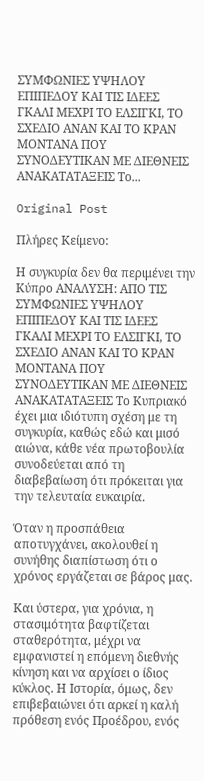ΣΥΜΦΩΝΙΕΣ ΥΨΗΛΟΥ ΕΠΙΠΕΔΟΥ ΚΑΙ ΤΙΣ ΙΔΕΕΣ ΓΚΑΛΙ ΜΕΧΡΙ ΤΟ ΕΛΣΙΓΚΙ, ΤΟ ΣΧΕΔΙΟ ΑΝΑΝ ΚΑΙ ΤΟ ΚΡΑΝ ΜΟΝΤΑΝΑ ΠΟΥ ΣΥΝΟΔΕΥΤΙΚΑΝ ΜΕ ΔΙΕΘΝΕΙΣ ΑΝΑΚΑΤΑΤΑΞΕΙΣ Το...

Original Post

Πλήρες Κείμενο:

Η συγκυρία δεν θα περιμένει την Κύπρο ΑΝΑΛΥΣΗ: ΑΠΟ ΤΙΣ ΣΥΜΦΩΝΙΕΣ ΥΨΗΛΟΥ ΕΠΙΠΕΔΟΥ ΚΑΙ ΤΙΣ ΙΔΕΕΣ ΓΚΑΛΙ ΜΕΧΡΙ ΤΟ ΕΛΣΙΓΚΙ, ΤΟ ΣΧΕΔΙΟ ΑΝΑΝ ΚΑΙ ΤΟ ΚΡΑΝ ΜΟΝΤΑΝΑ ΠΟΥ ΣΥΝΟΔΕΥΤΙΚΑΝ ΜΕ ΔΙΕΘΝΕΙΣ ΑΝΑΚΑΤΑΤΑΞΕΙΣ Το Κυπριακό έχει μια ιδιότυπη σχέση με τη συγκυρία, καθώς εδώ και μισό αιώνα, κάθε νέα πρωτοβουλία συνοδεύεται από τη διαβεβαίωση ότι πρόκειται για την τελευταία ευκαιρία.

Όταν η προσπάθεια αποτυγχάνει, ακολουθεί η συνήθης διαπίστωση ότι ο χρόνος εργάζεται σε βάρος μας.

Και ύστερα, για χρόνια, η στασιμότητα βαφτίζεται σταθερότητα, μέχρι να εμφανιστεί η επόμενη διεθνής κίνηση και να αρχίσει ο ίδιος κύκλος. Η Ιστορία, όμως, δεν επιβεβαιώνει ότι αρκεί η καλή πρόθεση ενός Προέδρου, ενός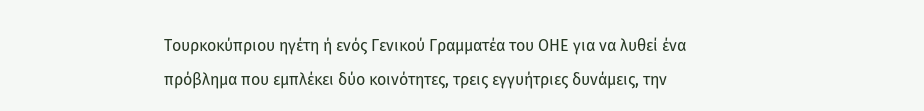Τουρκοκύπριου ηγέτη ή ενός Γενικού Γραμματέα του ΟΗΕ για να λυθεί ένα πρόβλημα που εμπλέκει δύο κοινότητες, τρεις εγγυήτριες δυνάμεις, την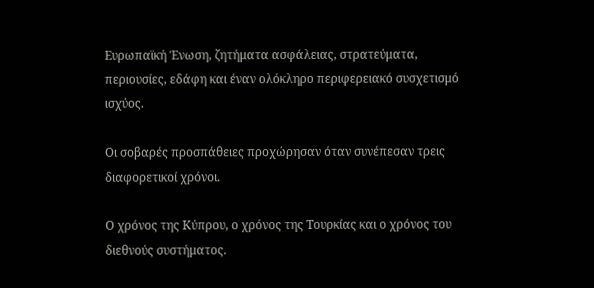Ευρωπαϊκή Ένωση, ζητήματα ασφάλειας, στρατεύματα, περιουσίες, εδάφη και έναν ολόκληρο περιφερειακό συσχετισμό ισχύος.

Οι σοβαρές προσπάθειες προχώρησαν όταν συνέπεσαν τρεις διαφορετικοί χρόνοι.

Ο χρόνος της Κύπρου, ο χρόνος της Τουρκίας και ο χρόνος του διεθνούς συστήματος.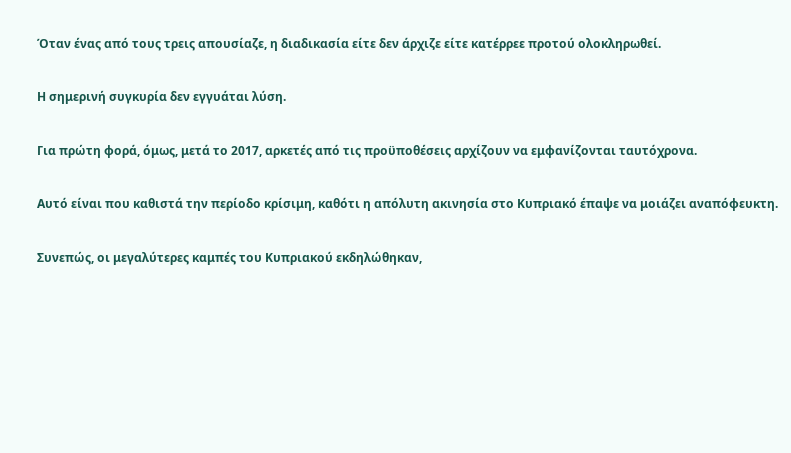Όταν ένας από τους τρεις απουσίαζε, η διαδικασία είτε δεν άρχιζε είτε κατέρρεε προτού ολοκληρωθεί.

Η σημερινή συγκυρία δεν εγγυάται λύση.

Για πρώτη φορά, όμως, μετά το 2017, αρκετές από τις προϋποθέσεις αρχίζουν να εμφανίζονται ταυτόχρονα.

Αυτό είναι που καθιστά την περίοδο κρίσιμη, καθότι η απόλυτη ακινησία στο Κυπριακό έπαψε να μοιάζει αναπόφευκτη.

Συνεπώς, οι μεγαλύτερες καμπές του Κυπριακού εκδηλώθηκαν,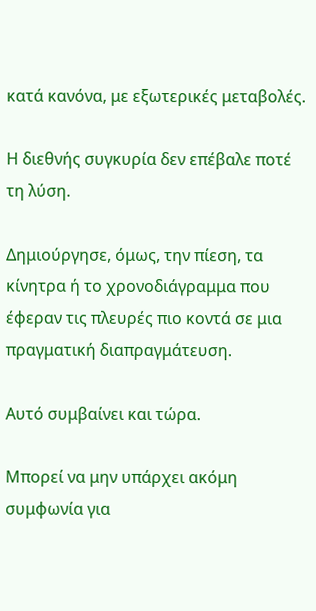κατά κανόνα, με εξωτερικές μεταβολές.

Η διεθνής συγκυρία δεν επέβαλε ποτέ τη λύση.

Δημιούργησε, όμως, την πίεση, τα κίνητρα ή το χρονοδιάγραμμα που έφεραν τις πλευρές πιο κοντά σε μια πραγματική διαπραγμάτευση.

Αυτό συμβαίνει και τώρα.

Μπορεί να μην υπάρχει ακόμη συμφωνία για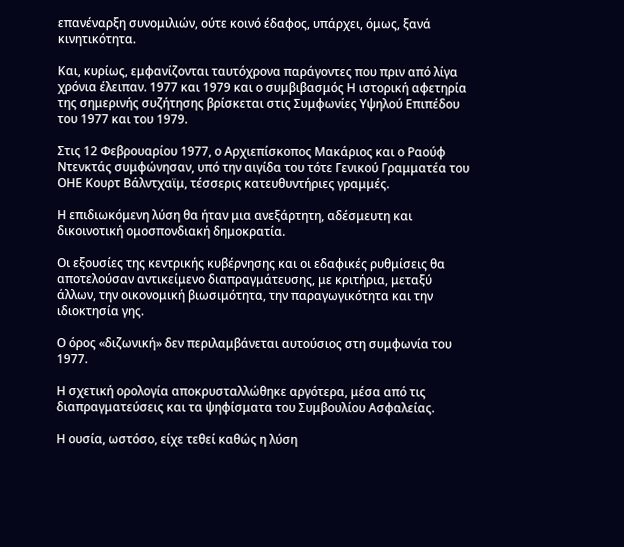επανέναρξη συνομιλιών, ούτε κοινό έδαφος, υπάρχει, όμως, ξανά κινητικότητα.

Και, κυρίως, εμφανίζονται ταυτόχρονα παράγοντες που πριν από λίγα χρόνια έλειπαν. 1977 και 1979 και ο συμβιβασμός Η ιστορική αφετηρία της σημερινής συζήτησης βρίσκεται στις Συμφωνίες Υψηλού Επιπέδου του 1977 και του 1979.

Στις 12 Φεβρουαρίου 1977, ο Αρχιεπίσκοπος Μακάριος και ο Ραούφ Ντενκτάς συμφώνησαν, υπό την αιγίδα του τότε Γενικού Γραμματέα του ΟΗΕ Κουρτ Βάλντχαϊμ, τέσσερις κατευθυντήριες γραμμές.

Η επιδιωκόμενη λύση θα ήταν μια ανεξάρτητη, αδέσμευτη και δικοινοτική ομοσπονδιακή δημοκρατία.

Οι εξουσίες της κεντρικής κυβέρνησης και οι εδαφικές ρυθμίσεις θα αποτελούσαν αντικείμενο διαπραγμάτευσης, με κριτήρια, μεταξύ άλλων, την οικονομική βιωσιμότητα, την παραγωγικότητα και την ιδιοκτησία γης.

Ο όρος «διζωνική» δεν περιλαμβάνεται αυτούσιος στη συμφωνία του 1977.

Η σχετική ορολογία αποκρυσταλλώθηκε αργότερα, μέσα από τις διαπραγματεύσεις και τα ψηφίσματα του Συμβουλίου Ασφαλείας.

Η ουσία, ωστόσο, είχε τεθεί καθώς η λύση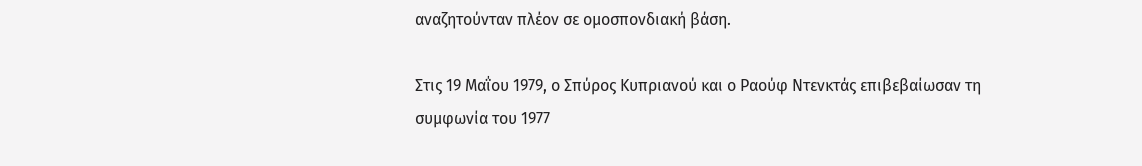αναζητούνταν πλέον σε ομοσπονδιακή βάση.

Στις 19 Μαΐου 1979, ο Σπύρος Κυπριανού και ο Ραούφ Ντενκτάς επιβεβαίωσαν τη συμφωνία του 1977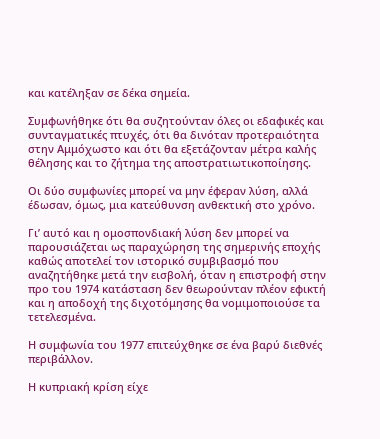και κατέληξαν σε δέκα σημεία.

Συμφωνήθηκε ότι θα συζητούνταν όλες οι εδαφικές και συνταγματικές πτυχές, ότι θα δινόταν προτεραιότητα στην Αμμόχωστο και ότι θα εξετάζονταν μέτρα καλής θέλησης και το ζήτημα της αποστρατιωτικοποίησης.

Οι δύο συμφωνίες μπορεί να μην έφεραν λύση, αλλά έδωσαν, όμως, μια κατεύθυνση ανθεκτική στο χρόνο.

Γι’ αυτό και η ομοσπονδιακή λύση δεν μπορεί να παρουσιάζεται ως παραχώρηση της σημερινής εποχής καθώς αποτελεί τον ιστορικό συμβιβασμό που αναζητήθηκε μετά την εισβολή, όταν η επιστροφή στην προ του 1974 κατάσταση δεν θεωρούνταν πλέον εφικτή και η αποδοχή της διχοτόμησης θα νομιμοποιούσε τα τετελεσμένα.

Η συμφωνία του 1977 επιτεύχθηκε σε ένα βαρύ διεθνές περιβάλλον.

Η κυπριακή κρίση είχε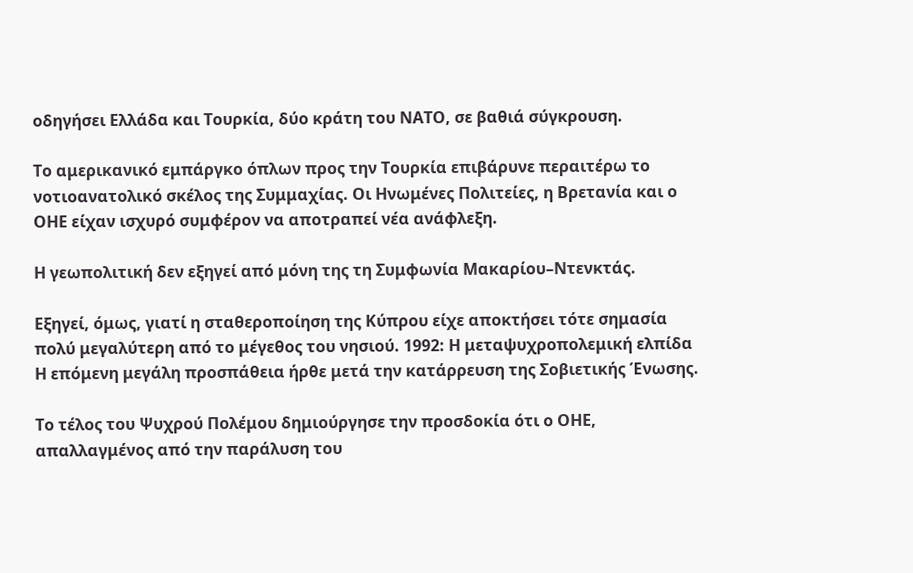οδηγήσει Ελλάδα και Τουρκία, δύο κράτη του ΝΑΤΟ, σε βαθιά σύγκρουση.

Το αμερικανικό εμπάργκο όπλων προς την Τουρκία επιβάρυνε περαιτέρω το νοτιοανατολικό σκέλος της Συμμαχίας. Οι Ηνωμένες Πολιτείες, η Βρετανία και ο ΟΗΕ είχαν ισχυρό συμφέρον να αποτραπεί νέα ανάφλεξη.

Η γεωπολιτική δεν εξηγεί από μόνη της τη Συμφωνία Μακαρίου–Ντενκτάς.

Εξηγεί, όμως, γιατί η σταθεροποίηση της Κύπρου είχε αποκτήσει τότε σημασία πολύ μεγαλύτερη από το μέγεθος του νησιού. 1992: Η μεταψυχροπολεμική ελπίδα Η επόμενη μεγάλη προσπάθεια ήρθε μετά την κατάρρευση της Σοβιετικής Ένωσης.

Το τέλος του Ψυχρού Πολέμου δημιούργησε την προσδοκία ότι ο ΟΗΕ, απαλλαγμένος από την παράλυση του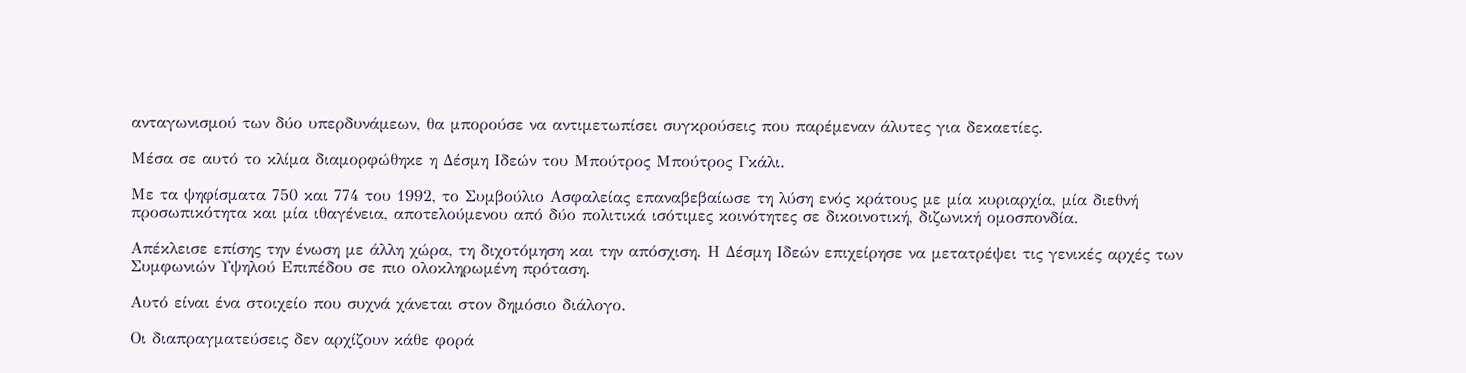ανταγωνισμού των δύο υπερδυνάμεων, θα μπορούσε να αντιμετωπίσει συγκρούσεις που παρέμεναν άλυτες για δεκαετίες.

Μέσα σε αυτό το κλίμα διαμορφώθηκε η Δέσμη Ιδεών του Μπούτρος Μπούτρος Γκάλι.

Με τα ψηφίσματα 750 και 774 του 1992, το Συμβούλιο Ασφαλείας επαναβεβαίωσε τη λύση ενός κράτους με μία κυριαρχία, μία διεθνή προσωπικότητα και μία ιθαγένεια, αποτελούμενου από δύο πολιτικά ισότιμες κοινότητες σε δικοινοτική, διζωνική ομοσπονδία.

Απέκλεισε επίσης την ένωση με άλλη χώρα, τη διχοτόμηση και την απόσχιση. Η Δέσμη Ιδεών επιχείρησε να μετατρέψει τις γενικές αρχές των Συμφωνιών Υψηλού Επιπέδου σε πιο ολοκληρωμένη πρόταση.

Αυτό είναι ένα στοιχείο που συχνά χάνεται στον δημόσιο διάλογο.

Οι διαπραγματεύσεις δεν αρχίζουν κάθε φορά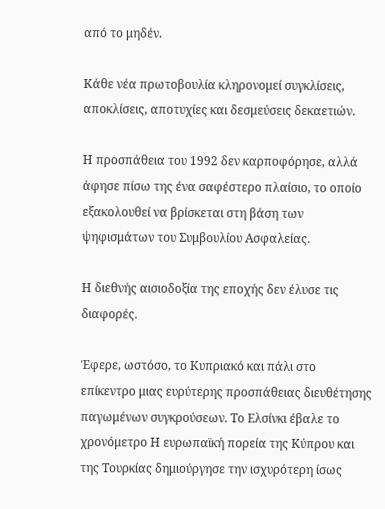από το μηδέν.

Κάθε νέα πρωτοβουλία κληρονομεί συγκλίσεις, αποκλίσεις, αποτυχίες και δεσμεύσεις δεκαετιών.

Η προσπάθεια του 1992 δεν καρποφόρησε, αλλά άφησε πίσω της ένα σαφέστερο πλαίσιο, το οποίο εξακολουθεί να βρίσκεται στη βάση των ψηφισμάτων του Συμβουλίου Ασφαλείας.

Η διεθνής αισιοδοξία της εποχής δεν έλυσε τις διαφορές.

Έφερε, ωστόσο, το Κυπριακό και πάλι στο επίκεντρο μιας ευρύτερης προσπάθειας διευθέτησης παγωμένων συγκρούσεων. Το Ελσίνκι έβαλε το χρονόμετρο Η ευρωπαϊκή πορεία της Κύπρου και της Τουρκίας δημιούργησε την ισχυρότερη ίσως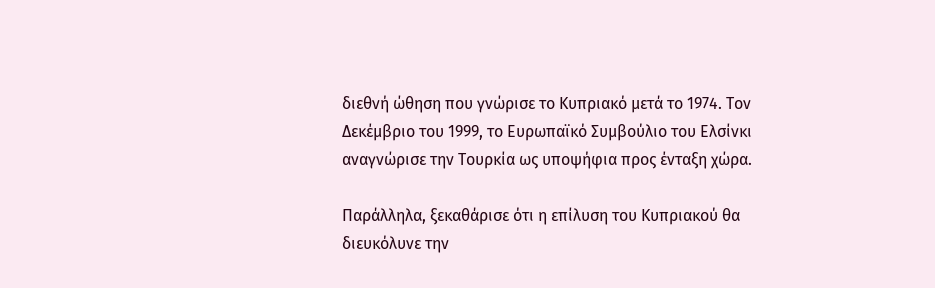διεθνή ώθηση που γνώρισε το Κυπριακό μετά το 1974. Τον Δεκέμβριο του 1999, το Ευρωπαϊκό Συμβούλιο του Ελσίνκι αναγνώρισε την Τουρκία ως υποψήφια προς ένταξη χώρα.

Παράλληλα, ξεκαθάρισε ότι η επίλυση του Κυπριακού θα διευκόλυνε την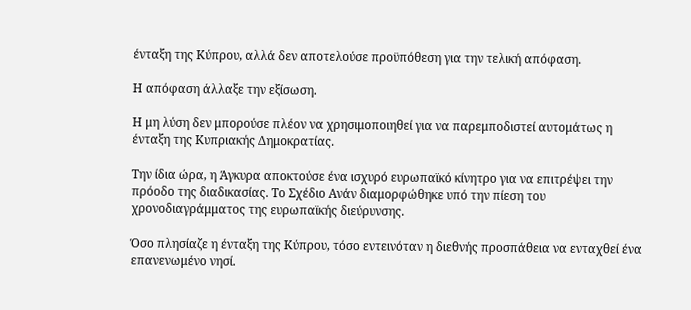ένταξη της Κύπρου, αλλά δεν αποτελούσε προϋπόθεση για την τελική απόφαση.

Η απόφαση άλλαξε την εξίσωση.

Η μη λύση δεν μπορούσε πλέον να χρησιμοποιηθεί για να παρεμποδιστεί αυτομάτως η ένταξη της Κυπριακής Δημοκρατίας.

Την ίδια ώρα, η Άγκυρα αποκτούσε ένα ισχυρό ευρωπαϊκό κίνητρο για να επιτρέψει την πρόοδο της διαδικασίας. Το Σχέδιο Ανάν διαμορφώθηκε υπό την πίεση του χρονοδιαγράμματος της ευρωπαϊκής διεύρυνσης.

Όσο πλησίαζε η ένταξη της Κύπρου, τόσο εντεινόταν η διεθνής προσπάθεια να ενταχθεί ένα επανενωμένο νησί.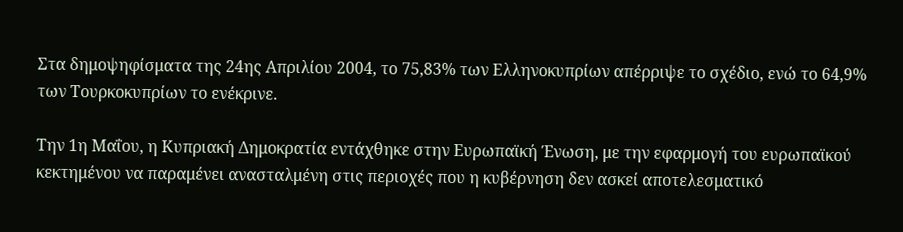Στα δημοψηφίσματα της 24ης Απριλίου 2004, το 75,83% των Ελληνοκυπρίων απέρριψε το σχέδιο, ενώ το 64,9% των Τουρκοκυπρίων το ενέκρινε.

Την 1η Μαΐου, η Κυπριακή Δημοκρατία εντάχθηκε στην Ευρωπαϊκή Ένωση, με την εφαρμογή του ευρωπαϊκού κεκτημένου να παραμένει ανασταλμένη στις περιοχές που η κυβέρνηση δεν ασκεί αποτελεσματικό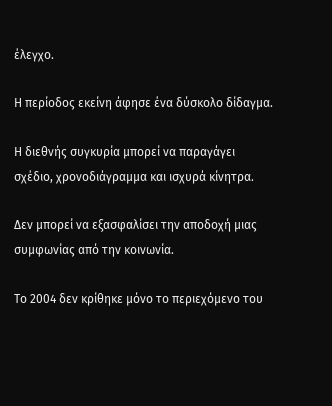έλεγχο.

Η περίοδος εκείνη άφησε ένα δύσκολο δίδαγμα.

Η διεθνής συγκυρία μπορεί να παραγάγει σχέδιο, χρονοδιάγραμμα και ισχυρά κίνητρα.

Δεν μπορεί να εξασφαλίσει την αποδοχή μιας συμφωνίας από την κοινωνία.

Το 2004 δεν κρίθηκε μόνο το περιεχόμενο του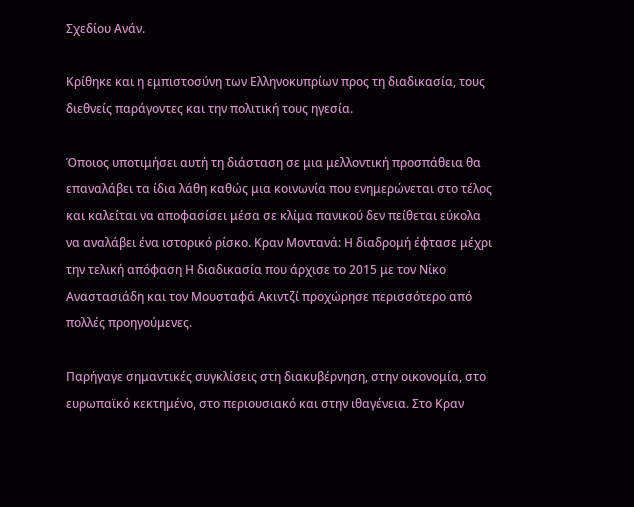Σχεδίου Ανάν.

Κρίθηκε και η εμπιστοσύνη των Ελληνοκυπρίων προς τη διαδικασία, τους διεθνείς παράγοντες και την πολιτική τους ηγεσία.

Όποιος υποτιμήσει αυτή τη διάσταση σε μια μελλοντική προσπάθεια θα επαναλάβει τα ίδια λάθη καθώς μια κοινωνία που ενημερώνεται στο τέλος και καλείται να αποφασίσει μέσα σε κλίμα πανικού δεν πείθεται εύκολα να αναλάβει ένα ιστορικό ρίσκο. Κραν Μοντανά: Η διαδρομή έφτασε μέχρι την τελική απόφαση Η διαδικασία που άρχισε το 2015 με τον Νίκο Αναστασιάδη και τον Μουσταφά Ακιντζί προχώρησε περισσότερο από πολλές προηγούμενες.

Παρήγαγε σημαντικές συγκλίσεις στη διακυβέρνηση, στην οικονομία, στο ευρωπαϊκό κεκτημένο, στο περιουσιακό και στην ιθαγένεια. Στο Κραν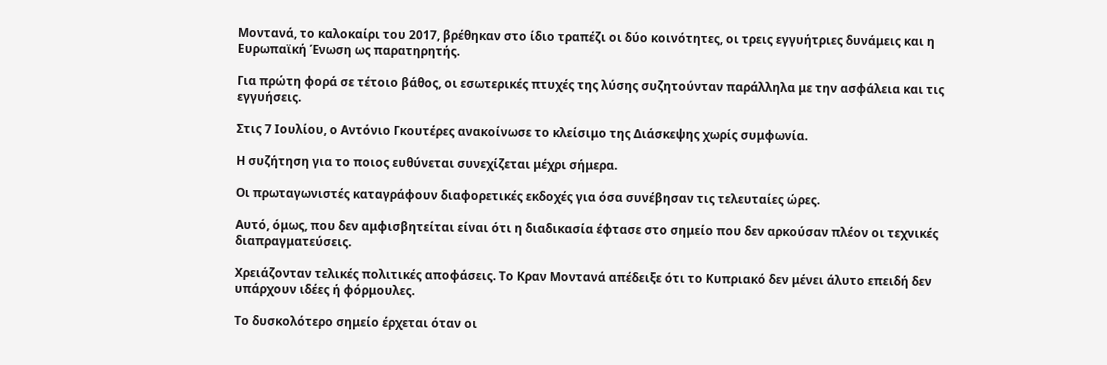Μοντανά, το καλοκαίρι του 2017, βρέθηκαν στο ίδιο τραπέζι οι δύο κοινότητες, οι τρεις εγγυήτριες δυνάμεις και η Ευρωπαϊκή Ένωση ως παρατηρητής.

Για πρώτη φορά σε τέτοιο βάθος, οι εσωτερικές πτυχές της λύσης συζητούνταν παράλληλα με την ασφάλεια και τις εγγυήσεις.

Στις 7 Ιουλίου, ο Αντόνιο Γκουτέρες ανακοίνωσε το κλείσιμο της Διάσκεψης χωρίς συμφωνία.

Η συζήτηση για το ποιος ευθύνεται συνεχίζεται μέχρι σήμερα.

Οι πρωταγωνιστές καταγράφουν διαφορετικές εκδοχές για όσα συνέβησαν τις τελευταίες ώρες.

Αυτό, όμως, που δεν αμφισβητείται είναι ότι η διαδικασία έφτασε στο σημείο που δεν αρκούσαν πλέον οι τεχνικές διαπραγματεύσεις.

Χρειάζονταν τελικές πολιτικές αποφάσεις. Το Κραν Μοντανά απέδειξε ότι το Κυπριακό δεν μένει άλυτο επειδή δεν υπάρχουν ιδέες ή φόρμουλες.

Το δυσκολότερο σημείο έρχεται όταν οι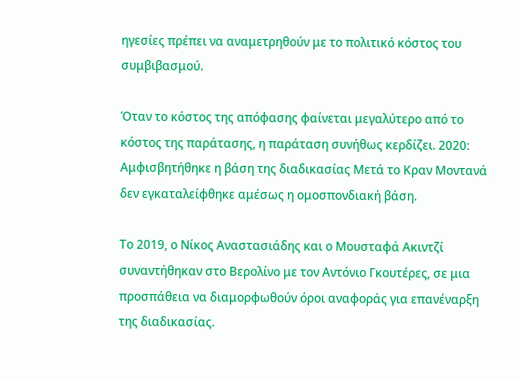ηγεσίες πρέπει να αναμετρηθούν με το πολιτικό κόστος του συμβιβασμού.

Όταν το κόστος της απόφασης φαίνεται μεγαλύτερο από το κόστος της παράτασης, η παράταση συνήθως κερδίζει. 2020: Αμφισβητήθηκε η βάση της διαδικασίας Μετά το Κραν Μοντανά δεν εγκαταλείφθηκε αμέσως η ομοσπονδιακή βάση.

Το 2019, ο Νίκος Αναστασιάδης και ο Μουσταφά Ακιντζί συναντήθηκαν στο Βερολίνο με τον Αντόνιο Γκουτέρες, σε μια προσπάθεια να διαμορφωθούν όροι αναφοράς για επανέναρξη της διαδικασίας.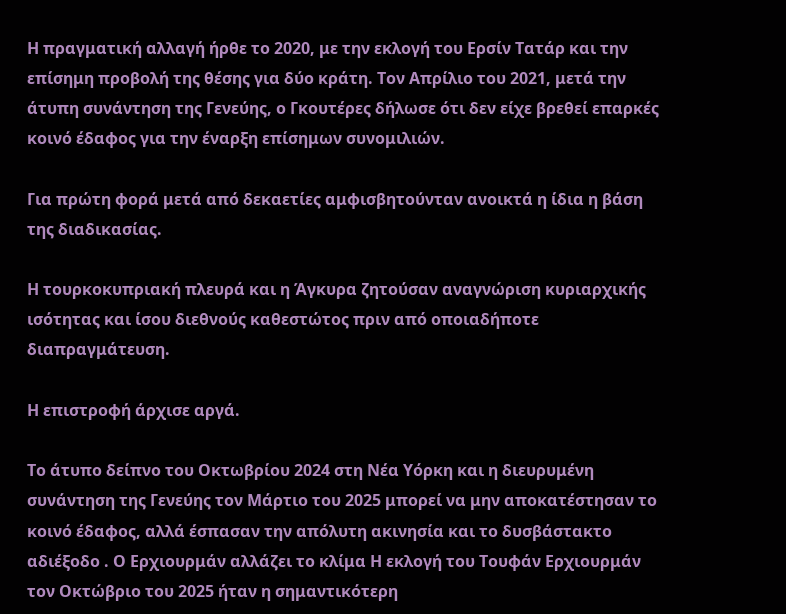Η πραγματική αλλαγή ήρθε το 2020, με την εκλογή του Ερσίν Τατάρ και την επίσημη προβολή της θέσης για δύο κράτη. Τον Απρίλιο του 2021, μετά την άτυπη συνάντηση της Γενεύης, ο Γκουτέρες δήλωσε ότι δεν είχε βρεθεί επαρκές κοινό έδαφος για την έναρξη επίσημων συνομιλιών.

Για πρώτη φορά μετά από δεκαετίες αμφισβητούνταν ανοικτά η ίδια η βάση της διαδικασίας.

Η τουρκοκυπριακή πλευρά και η Άγκυρα ζητούσαν αναγνώριση κυριαρχικής ισότητας και ίσου διεθνούς καθεστώτος πριν από οποιαδήποτε διαπραγμάτευση.

Η επιστροφή άρχισε αργά.

Το άτυπο δείπνο του Οκτωβρίου 2024 στη Νέα Υόρκη και η διευρυμένη συνάντηση της Γενεύης τον Μάρτιο του 2025 μπορεί να μην αποκατέστησαν το κοινό έδαφος, αλλά έσπασαν την απόλυτη ακινησία και το δυσβάστακτο αδιέξοδο . Ο Ερχιουρμάν αλλάζει το κλίμα Η εκλογή του Τουφάν Ερχιουρμάν τον Οκτώβριο του 2025 ήταν η σημαντικότερη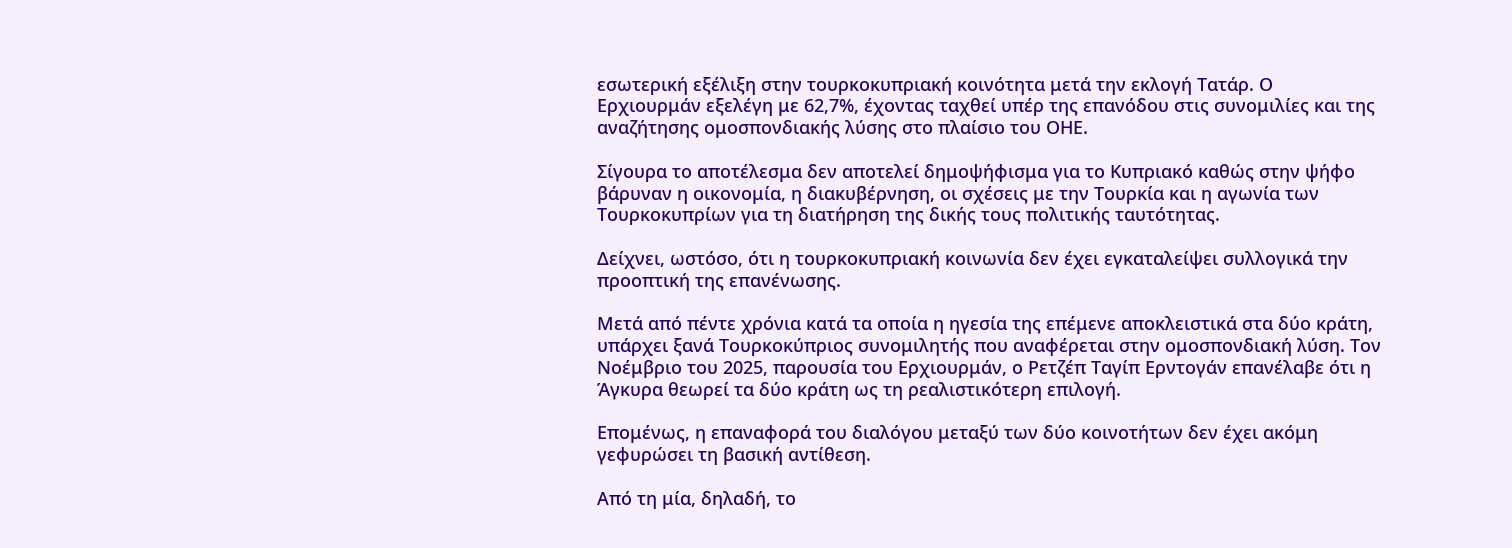εσωτερική εξέλιξη στην τουρκοκυπριακή κοινότητα μετά την εκλογή Τατάρ. Ο Ερχιουρμάν εξελέγη με 62,7%, έχοντας ταχθεί υπέρ της επανόδου στις συνομιλίες και της αναζήτησης ομοσπονδιακής λύσης στο πλαίσιο του ΟΗΕ.

Σίγουρα το αποτέλεσμα δεν αποτελεί δημοψήφισμα για το Κυπριακό καθώς στην ψήφο βάρυναν η οικονομία, η διακυβέρνηση, οι σχέσεις με την Τουρκία και η αγωνία των Τουρκοκυπρίων για τη διατήρηση της δικής τους πολιτικής ταυτότητας.

Δείχνει, ωστόσο, ότι η τουρκοκυπριακή κοινωνία δεν έχει εγκαταλείψει συλλογικά την προοπτική της επανένωσης.

Μετά από πέντε χρόνια κατά τα οποία η ηγεσία της επέμενε αποκλειστικά στα δύο κράτη, υπάρχει ξανά Τουρκοκύπριος συνομιλητής που αναφέρεται στην ομοσπονδιακή λύση. Τον Νοέμβριο του 2025, παρουσία του Ερχιουρμάν, ο Ρετζέπ Ταγίπ Ερντογάν επανέλαβε ότι η Άγκυρα θεωρεί τα δύο κράτη ως τη ρεαλιστικότερη επιλογή.

Επομένως, η επαναφορά του διαλόγου μεταξύ των δύο κοινοτήτων δεν έχει ακόμη γεφυρώσει τη βασική αντίθεση.

Από τη μία, δηλαδή, το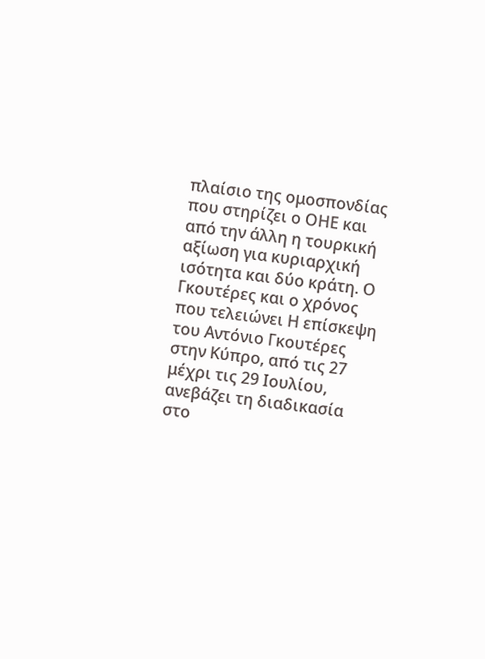πλαίσιο της ομοσπονδίας που στηρίζει ο ΟΗΕ και από την άλλη η τουρκική αξίωση για κυριαρχική ισότητα και δύο κράτη. Ο Γκουτέρες και ο χρόνος που τελειώνει Η επίσκεψη του Αντόνιο Γκουτέρες στην Κύπρο, από τις 27 μέχρι τις 29 Ιουλίου, ανεβάζει τη διαδικασία στο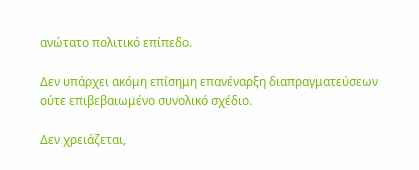ανώτατο πολιτικό επίπεδο.

Δεν υπάρχει ακόμη επίσημη επανέναρξη διαπραγματεύσεων ούτε επιβεβαιωμένο συνολικό σχέδιο.

Δεν χρειάζεται,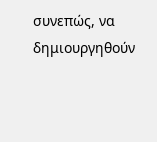συνεπώς, να δημιουργηθούν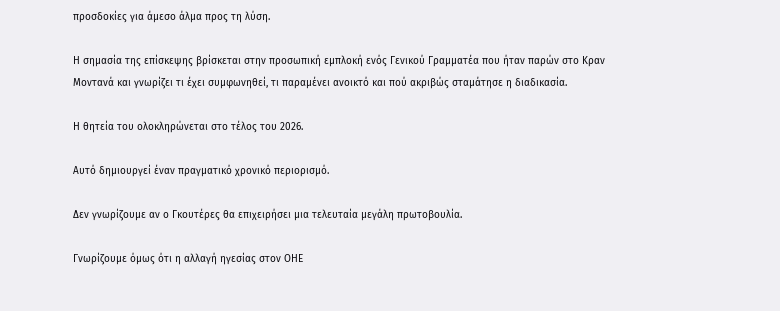προσδοκίες για άμεσο άλμα προς τη λύση.

Η σημασία της επίσκεψης βρίσκεται στην προσωπική εμπλοκή ενός Γενικού Γραμματέα που ήταν παρών στο Κραν Μοντανά και γνωρίζει τι έχει συμφωνηθεί, τι παραμένει ανοικτό και πού ακριβώς σταμάτησε η διαδικασία.

Η θητεία του ολοκληρώνεται στο τέλος του 2026.

Αυτό δημιουργεί έναν πραγματικό χρονικό περιορισμό.

Δεν γνωρίζουμε αν ο Γκουτέρες θα επιχειρήσει μια τελευταία μεγάλη πρωτοβουλία.

Γνωρίζουμε όμως ότι η αλλαγή ηγεσίας στον ΟΗΕ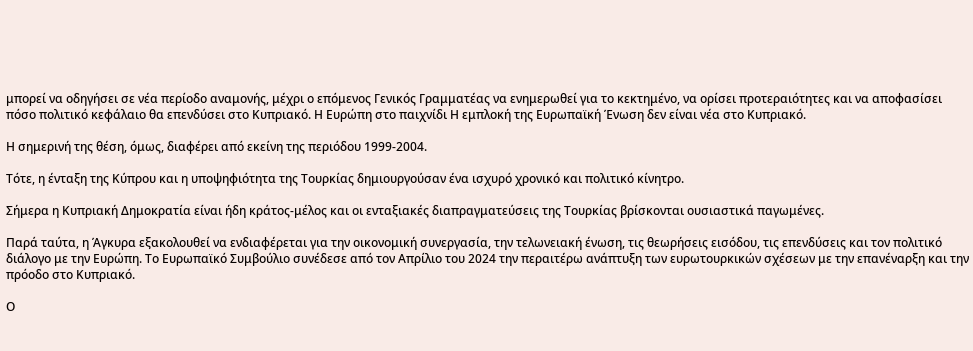μπορεί να οδηγήσει σε νέα περίοδο αναμονής, μέχρι ο επόμενος Γενικός Γραμματέας να ενημερωθεί για το κεκτημένο, να ορίσει προτεραιότητες και να αποφασίσει πόσο πολιτικό κεφάλαιο θα επενδύσει στο Κυπριακό. Η Ευρώπη στο παιχνίδι Η εμπλοκή της Ευρωπαϊκή Ένωση δεν είναι νέα στο Κυπριακό.

Η σημερινή της θέση, όμως, διαφέρει από εκείνη της περιόδου 1999-2004.

Τότε, η ένταξη της Κύπρου και η υποψηφιότητα της Τουρκίας δημιουργούσαν ένα ισχυρό χρονικό και πολιτικό κίνητρο.

Σήμερα η Κυπριακή Δημοκρατία είναι ήδη κράτος-μέλος και οι ενταξιακές διαπραγματεύσεις της Τουρκίας βρίσκονται ουσιαστικά παγωμένες.

Παρά ταύτα, η Άγκυρα εξακολουθεί να ενδιαφέρεται για την οικονομική συνεργασία, την τελωνειακή ένωση, τις θεωρήσεις εισόδου, τις επενδύσεις και τον πολιτικό διάλογο με την Ευρώπη. Το Ευρωπαϊκό Συμβούλιο συνέδεσε από τον Απρίλιο του 2024 την περαιτέρω ανάπτυξη των ευρωτουρκικών σχέσεων με την επανέναρξη και την πρόοδο στο Κυπριακό.

Ο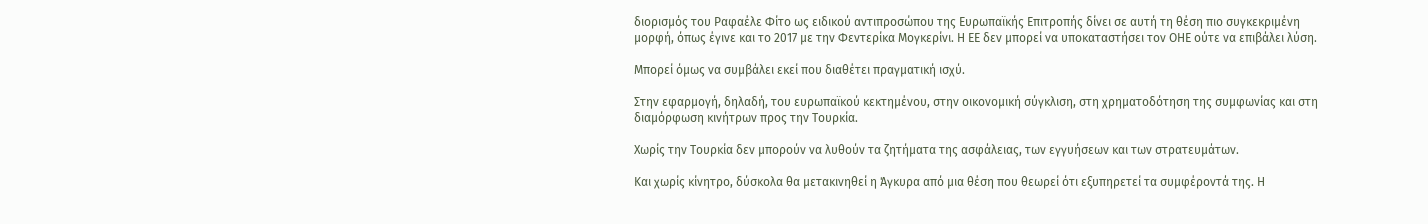διορισμός του Ραφαέλε Φίτο ως ειδικού αντιπροσώπου της Ευρωπαϊκής Επιτροπής δίνει σε αυτή τη θέση πιο συγκεκριμένη μορφή, όπως έγινε και το 2017 με την Φεντερίκα Μογκερίνι. Η ΕΕ δεν μπορεί να υποκαταστήσει τον ΟΗΕ ούτε να επιβάλει λύση.

Μπορεί όμως να συμβάλει εκεί που διαθέτει πραγματική ισχύ.

Στην εφαρμογή, δηλαδή, του ευρωπαϊκού κεκτημένου, στην οικονομική σύγκλιση, στη χρηματοδότηση της συμφωνίας και στη διαμόρφωση κινήτρων προς την Τουρκία.

Χωρίς την Τουρκία δεν μπορούν να λυθούν τα ζητήματα της ασφάλειας, των εγγυήσεων και των στρατευμάτων.

Και χωρίς κίνητρο, δύσκολα θα μετακινηθεί η Άγκυρα από μια θέση που θεωρεί ότι εξυπηρετεί τα συμφέροντά της. Η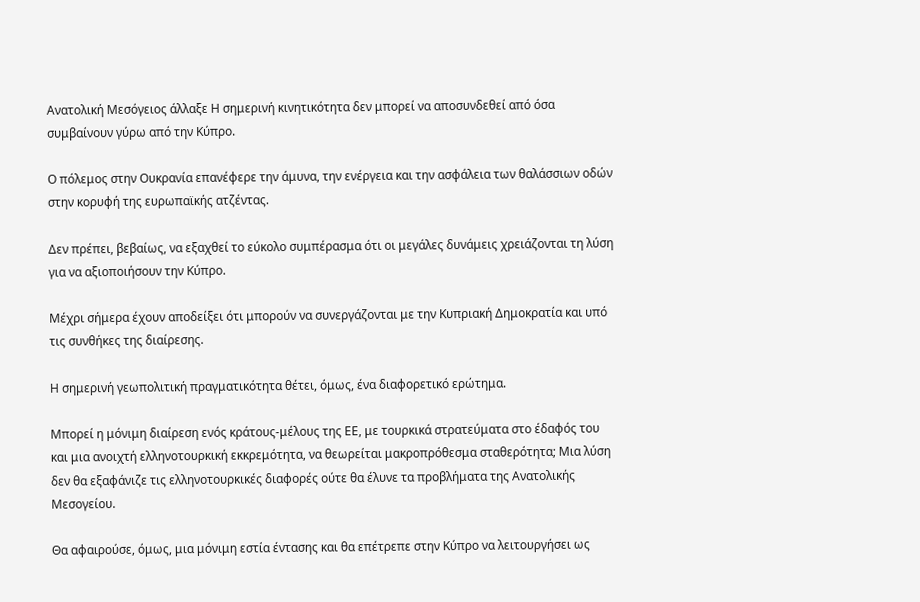Ανατολική Μεσόγειος άλλαξε Η σημερινή κινητικότητα δεν μπορεί να αποσυνδεθεί από όσα συμβαίνουν γύρω από την Κύπρο.

Ο πόλεμος στην Ουκρανία επανέφερε την άμυνα, την ενέργεια και την ασφάλεια των θαλάσσιων οδών στην κορυφή της ευρωπαϊκής ατζέντας.

Δεν πρέπει, βεβαίως, να εξαχθεί το εύκολο συμπέρασμα ότι οι μεγάλες δυνάμεις χρειάζονται τη λύση για να αξιοποιήσουν την Κύπρο.

Μέχρι σήμερα έχουν αποδείξει ότι μπορούν να συνεργάζονται με την Κυπριακή Δημοκρατία και υπό τις συνθήκες της διαίρεσης.

Η σημερινή γεωπολιτική πραγματικότητα θέτει, όμως, ένα διαφορετικό ερώτημα.

Μπορεί η μόνιμη διαίρεση ενός κράτους-μέλους της ΕΕ, με τουρκικά στρατεύματα στο έδαφός του και μια ανοιχτή ελληνοτουρκική εκκρεμότητα, να θεωρείται μακροπρόθεσμα σταθερότητα; Μια λύση δεν θα εξαφάνιζε τις ελληνοτουρκικές διαφορές ούτε θα έλυνε τα προβλήματα της Ανατολικής Μεσογείου.

Θα αφαιρούσε, όμως, μια μόνιμη εστία έντασης και θα επέτρεπε στην Κύπρο να λειτουργήσει ως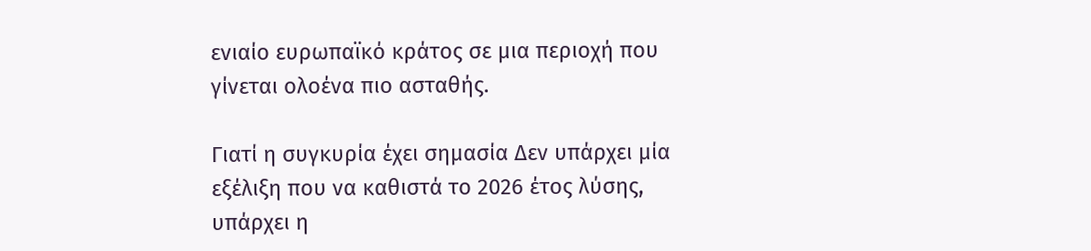ενιαίο ευρωπαϊκό κράτος σε μια περιοχή που γίνεται ολοένα πιο ασταθής.

Γιατί η συγκυρία έχει σημασία Δεν υπάρχει μία εξέλιξη που να καθιστά το 2026 έτος λύσης, υπάρχει η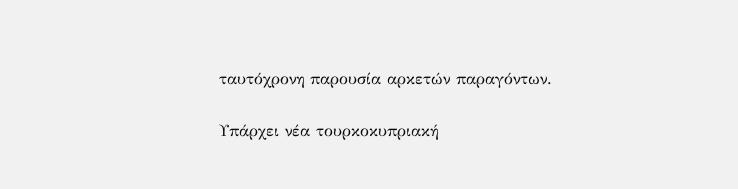ταυτόχρονη παρουσία αρκετών παραγόντων.

Υπάρχει νέα τουρκοκυπριακή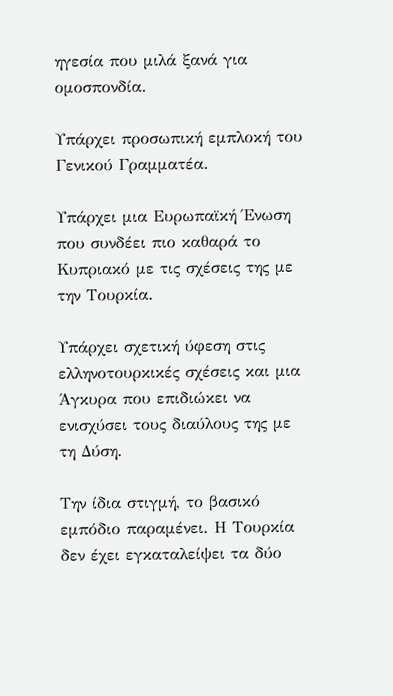ηγεσία που μιλά ξανά για ομοσπονδία.

Υπάρχει προσωπική εμπλοκή του Γενικού Γραμματέα.

Υπάρχει μια Ευρωπαϊκή Ένωση που συνδέει πιο καθαρά το Κυπριακό με τις σχέσεις της με την Τουρκία.

Υπάρχει σχετική ύφεση στις ελληνοτουρκικές σχέσεις και μια Άγκυρα που επιδιώκει να ενισχύσει τους διαύλους της με τη Δύση.

Την ίδια στιγμή, το βασικό εμπόδιο παραμένει. Η Τουρκία δεν έχει εγκαταλείψει τα δύο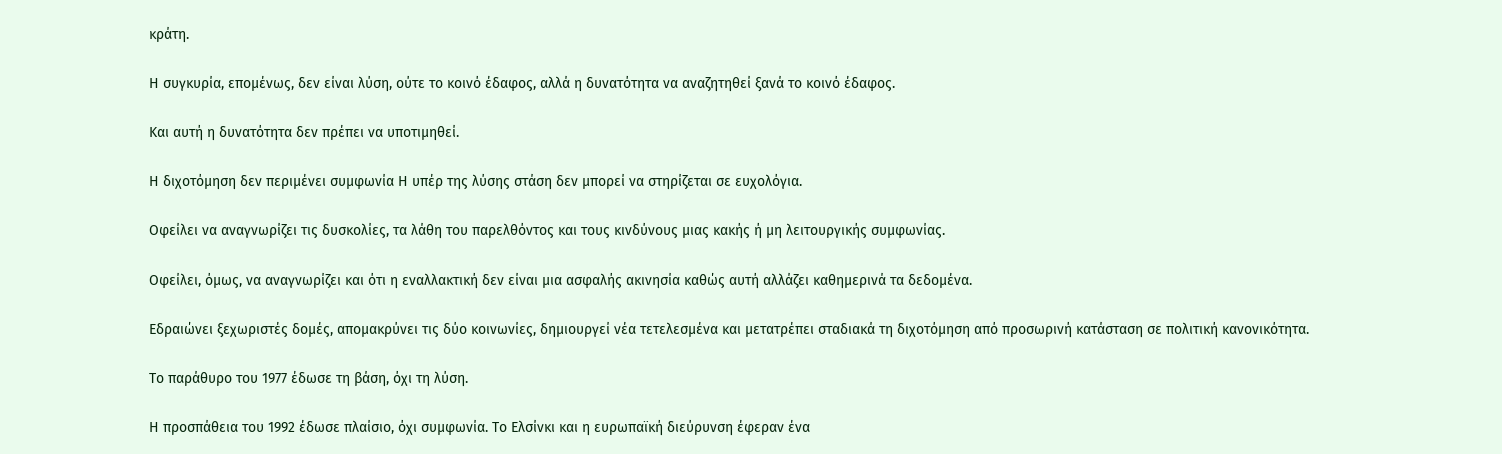κράτη.

Η συγκυρία, επομένως, δεν είναι λύση, ούτε το κοινό έδαφος, αλλά η δυνατότητα να αναζητηθεί ξανά το κοινό έδαφος.

Και αυτή η δυνατότητα δεν πρέπει να υποτιμηθεί.

Η διχοτόμηση δεν περιμένει συμφωνία Η υπέρ της λύσης στάση δεν μπορεί να στηρίζεται σε ευχολόγια.

Οφείλει να αναγνωρίζει τις δυσκολίες, τα λάθη του παρελθόντος και τους κινδύνους μιας κακής ή μη λειτουργικής συμφωνίας.

Οφείλει, όμως, να αναγνωρίζει και ότι η εναλλακτική δεν είναι μια ασφαλής ακινησία καθώς αυτή αλλάζει καθημερινά τα δεδομένα.

Εδραιώνει ξεχωριστές δομές, απομακρύνει τις δύο κοινωνίες, δημιουργεί νέα τετελεσμένα και μετατρέπει σταδιακά τη διχοτόμηση από προσωρινή κατάσταση σε πολιτική κανονικότητα.

Το παράθυρο του 1977 έδωσε τη βάση, όχι τη λύση.

Η προσπάθεια του 1992 έδωσε πλαίσιο, όχι συμφωνία. Το Ελσίνκι και η ευρωπαϊκή διεύρυνση έφεραν ένα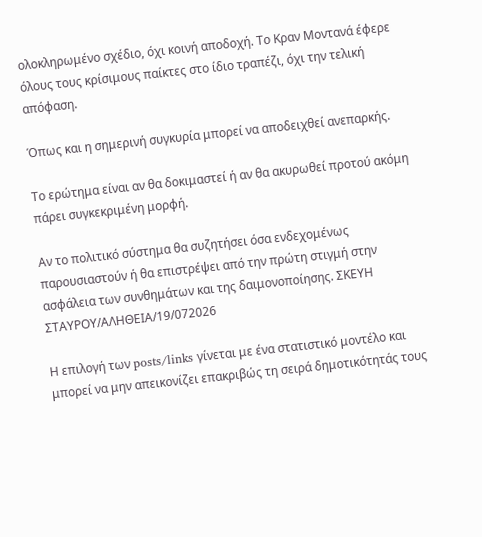ολοκληρωμένο σχέδιο, όχι κοινή αποδοχή. Το Κραν Μοντανά έφερε όλους τους κρίσιμους παίκτες στο ίδιο τραπέζι, όχι την τελική απόφαση.

Όπως και η σημερινή συγκυρία μπορεί να αποδειχθεί ανεπαρκής.

Το ερώτημα είναι αν θα δοκιμαστεί ή αν θα ακυρωθεί προτού ακόμη πάρει συγκεκριμένη μορφή.

Αν το πολιτικό σύστημα θα συζητήσει όσα ενδεχομένως παρουσιαστούν ή θα επιστρέψει από την πρώτη στιγμή στην ασφάλεια των συνθημάτων και της δαιμονοποίησης. ΣΚΕΥΗ ΣΤΑΥΡΟΥ/ΑΛΗΘΕΙΑ/19/072026

Η επιλογή των posts/links γίνεται με ένα στατιστικό μοντέλο και μπορεί να μην απεικονίζει επακριβώς τη σειρά δημοτικότητάς τους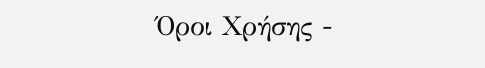Όροι Χρήσης -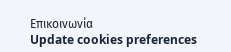Επικοινωνία
Update cookies preferences